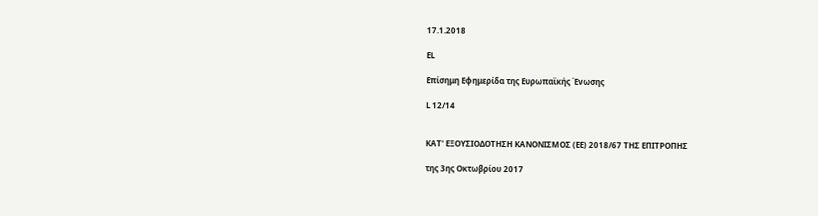17.1.2018

EL

Επίσημη Εφημερίδα της Ευρωπαϊκής Ένωσης

L 12/14


ΚΑΤ' ΕΞΟΥΣΙΟΔΟΤΗΣΗ ΚΑΝΟΝΙΣΜΟΣ (ΕΕ) 2018/67 ΤΗΣ ΕΠΙΤΡΟΠΗΣ

της 3ης Οκτωβρίου 2017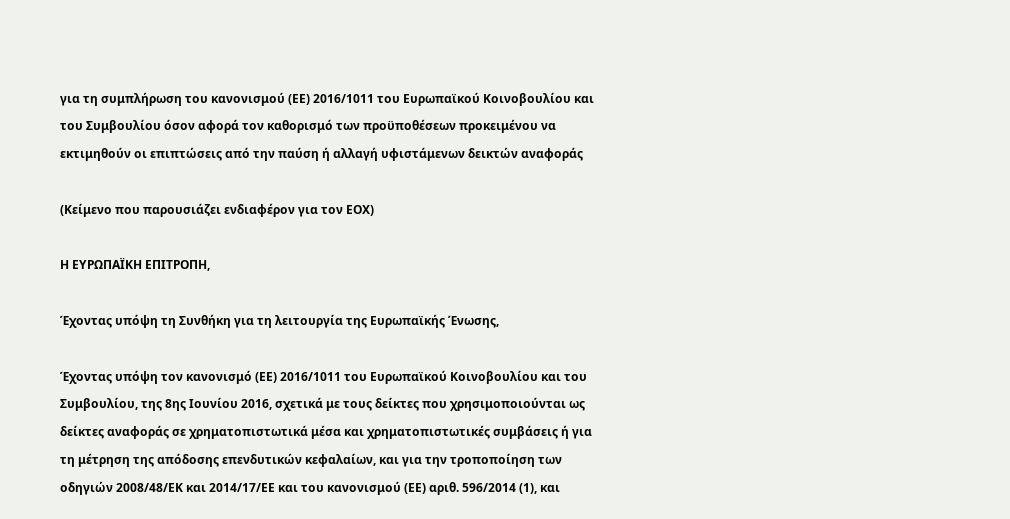για τη συμπλήρωση του κανονισμού (ΕΕ) 2016/1011 του Ευρωπαϊκού Κοινοβουλίου και του Συμβουλίου όσον αφορά τον καθορισμό των προϋποθέσεων προκειμένου να εκτιμηθούν οι επιπτώσεις από την παύση ή αλλαγή υφιστάμενων δεικτών αναφοράς

(Κείμενο που παρουσιάζει ενδιαφέρον για τον ΕΟΧ)

Η ΕΥΡΩΠΑΪΚΗ ΕΠΙΤΡΟΠΗ,

Έχοντας υπόψη τη Συνθήκη για τη λειτουργία της Ευρωπαϊκής Ένωσης,

Έχοντας υπόψη τον κανονισμό (ΕΕ) 2016/1011 του Ευρωπαϊκού Κοινοβουλίου και του Συμβουλίου, της 8ης Ιουνίου 2016, σχετικά με τους δείκτες που χρησιμοποιούνται ως δείκτες αναφοράς σε χρηματοπιστωτικά μέσα και χρηματοπιστωτικές συμβάσεις ή για τη μέτρηση της απόδοσης επενδυτικών κεφαλαίων, και για την τροποποίηση των οδηγιών 2008/48/ΕΚ και 2014/17/ΕΕ και του κανονισμού (ΕΕ) αριθ. 596/2014 (1), και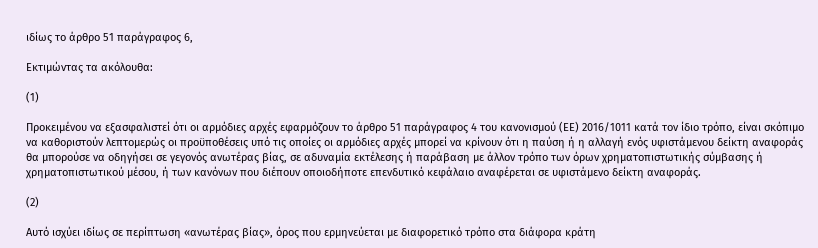ιδίως το άρθρο 51 παράγραφος 6,

Εκτιμώντας τα ακόλουθα:

(1)

Προκειμένου να εξασφαλιστεί ότι οι αρμόδιες αρχές εφαρμόζουν το άρθρο 51 παράγραφος 4 του κανονισμού (ΕΕ) 2016/1011 κατά τον ίδιο τρόπο, είναι σκόπιμο να καθοριστούν λεπτομερώς οι προϋποθέσεις υπό τις οποίες οι αρμόδιες αρχές μπορεί να κρίνουν ότι η παύση ή η αλλαγή ενός υφιστάμενου δείκτη αναφοράς θα μπορούσε να οδηγήσει σε γεγονός ανωτέρας βίας, σε αδυναμία εκτέλεσης ή παράβαση με άλλον τρόπο των όρων χρηματοπιστωτικής σύμβασης ή χρηματοπιστωτικού μέσου, ή των κανόνων που διέπουν οποιοδήποτε επενδυτικό κεφάλαιο αναφέρεται σε υφιστάμενο δείκτη αναφοράς.

(2)

Αυτό ισχύει ιδίως σε περίπτωση «ανωτέρας βίας», όρος που ερμηνεύεται με διαφορετικό τρόπο στα διάφορα κράτη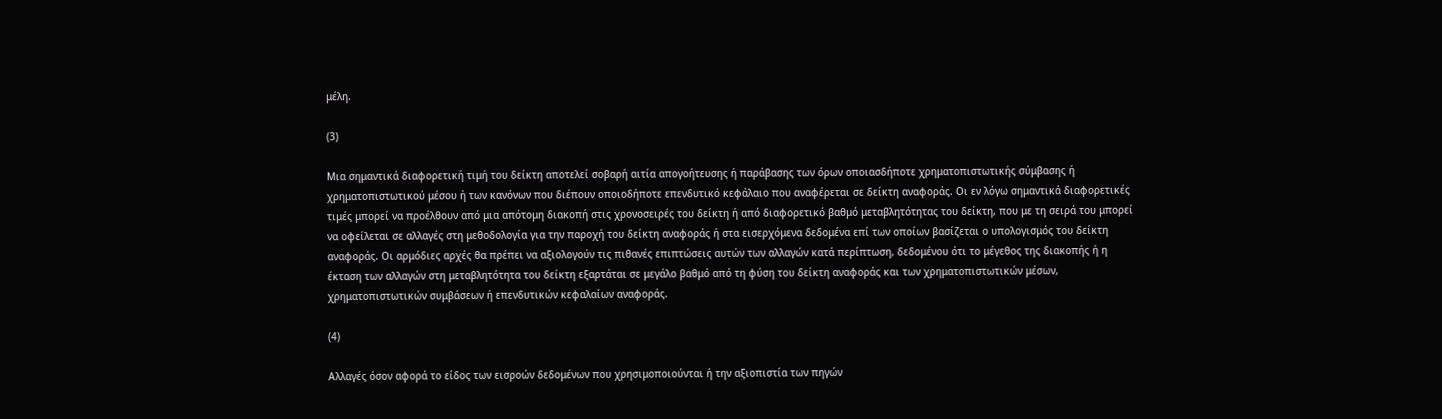μέλη.

(3)

Μια σημαντικά διαφορετική τιμή του δείκτη αποτελεί σοβαρή αιτία απογοήτευσης ή παράβασης των όρων οποιασδήποτε χρηματοπιστωτικής σύμβασης ή χρηματοπιστωτικού μέσου ή των κανόνων που διέπουν οποιοδήποτε επενδυτικό κεφάλαιο που αναφέρεται σε δείκτη αναφοράς. Οι εν λόγω σημαντικά διαφορετικές τιμές μπορεί να προέλθουν από μια απότομη διακοπή στις χρονοσειρές του δείκτη ή από διαφορετικό βαθμό μεταβλητότητας του δείκτη, που με τη σειρά του μπορεί να οφείλεται σε αλλαγές στη μεθοδολογία για την παροχή του δείκτη αναφοράς ή στα εισερχόμενα δεδομένα επί των οποίων βασίζεται ο υπολογισμός του δείκτη αναφοράς. Οι αρμόδιες αρχές θα πρέπει να αξιολογούν τις πιθανές επιπτώσεις αυτών των αλλαγών κατά περίπτωση, δεδομένου ότι το μέγεθος της διακοπής ή η έκταση των αλλαγών στη μεταβλητότητα του δείκτη εξαρτάται σε μεγάλο βαθμό από τη φύση του δείκτη αναφοράς και των χρηματοπιστωτικών μέσων, χρηματοπιστωτικών συμβάσεων ή επενδυτικών κεφαλαίων αναφοράς.

(4)

Αλλαγές όσον αφορά το είδος των εισροών δεδομένων που χρησιμοποιούνται ή την αξιοπιστία των πηγών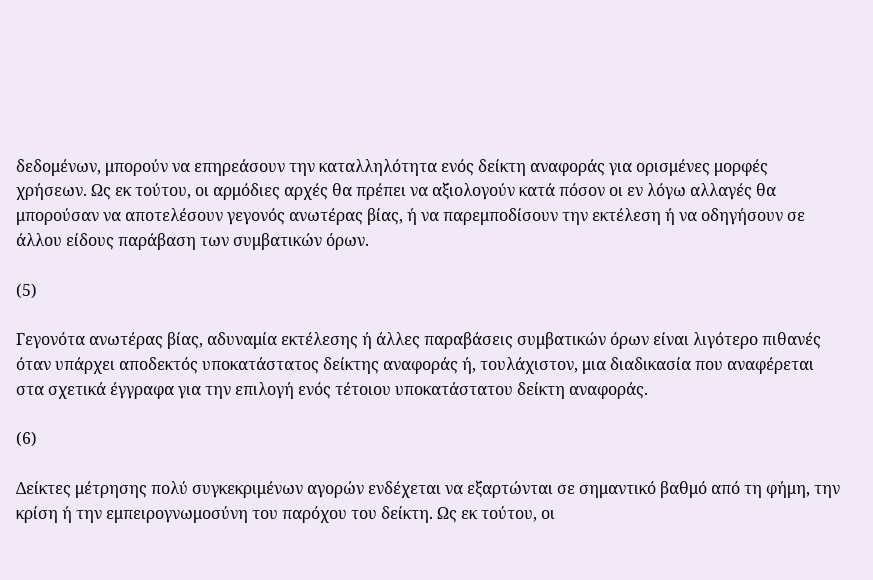δεδομένων, μπορούν να επηρεάσουν την καταλληλότητα ενός δείκτη αναφοράς για ορισμένες μορφές χρήσεων. Ως εκ τούτου, οι αρμόδιες αρχές θα πρέπει να αξιολογούν κατά πόσον οι εν λόγω αλλαγές θα μπορούσαν να αποτελέσουν γεγονός ανωτέρας βίας, ή να παρεμποδίσουν την εκτέλεση ή να οδηγήσουν σε άλλου είδους παράβαση των συμβατικών όρων.

(5)

Γεγονότα ανωτέρας βίας, αδυναμία εκτέλεσης ή άλλες παραβάσεις συμβατικών όρων είναι λιγότερο πιθανές όταν υπάρχει αποδεκτός υποκατάστατος δείκτης αναφοράς ή, τουλάχιστον, μια διαδικασία που αναφέρεται στα σχετικά έγγραφα για την επιλογή ενός τέτοιου υποκατάστατου δείκτη αναφοράς.

(6)

Δείκτες μέτρησης πολύ συγκεκριμένων αγορών ενδέχεται να εξαρτώνται σε σημαντικό βαθμό από τη φήμη, την κρίση ή την εμπειρογνωμοσύνη του παρόχου του δείκτη. Ως εκ τούτου, οι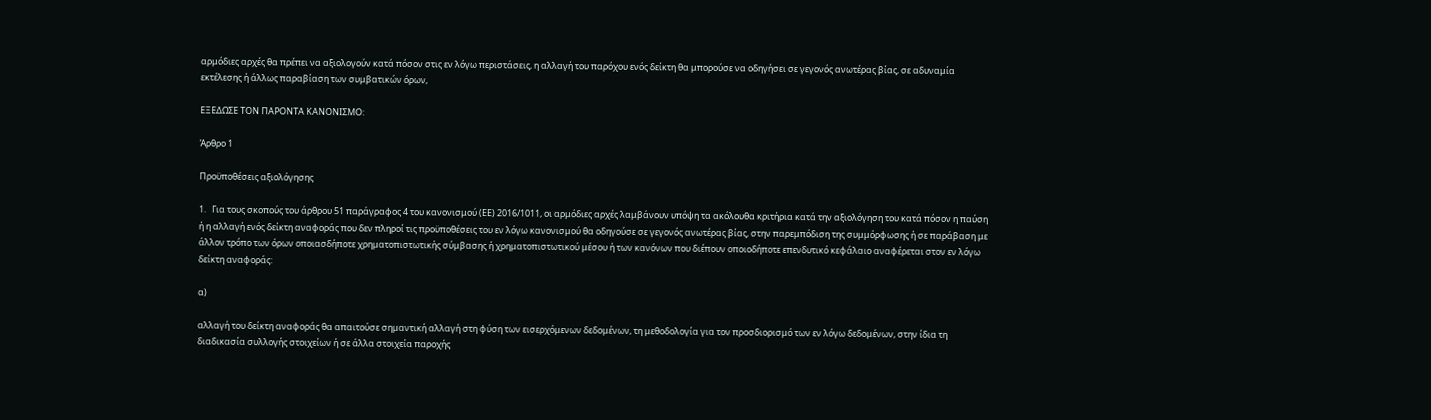αρμόδιες αρχές θα πρέπει να αξιολογούν κατά πόσον στις εν λόγω περιστάσεις, η αλλαγή του παρόχου ενός δείκτη θα μπορούσε να οδηγήσει σε γεγονός ανωτέρας βίας, σε αδυναμία εκτέλεσης ή άλλως παραβίαση των συμβατικών όρων,

ΕΞΕΔΩΣΕ ΤΟΝ ΠΑΡΟΝΤΑ ΚΑΝΟΝΙΣΜΟ:

Άρθρο 1

Προϋποθέσεις αξιολόγησης

1.   Για τους σκοπούς του άρθρου 51 παράγραφος 4 του κανονισμού (ΕΕ) 2016/1011, οι αρμόδιες αρχές λαμβάνουν υπόψη τα ακόλουθα κριτήρια κατά την αξιολόγηση του κατά πόσον η παύση ή η αλλαγή ενός δείκτη αναφοράς που δεν πληροί τις προϋποθέσεις του εν λόγω κανονισμού θα οδηγούσε σε γεγονός ανωτέρας βίας, στην παρεμπόδιση της συμμόρφωσης ή σε παράβαση με άλλον τρόπο των όρων οποιασδήποτε χρηματοπιστωτικής σύμβασης ή χρηματοπιστωτικού μέσου ή των κανόνων που διέπουν οποιοδήποτε επενδυτικό κεφάλαιο αναφέρεται στον εν λόγω δείκτη αναφοράς:

α)

αλλαγή του δείκτη αναφοράς θα απαιτούσε σημαντική αλλαγή στη φύση των εισερχόμενων δεδομένων, τη μεθοδολογία για τον προσδιορισμό των εν λόγω δεδομένων, στην ίδια τη διαδικασία συλλογής στοιχείων ή σε άλλα στοιχεία παροχής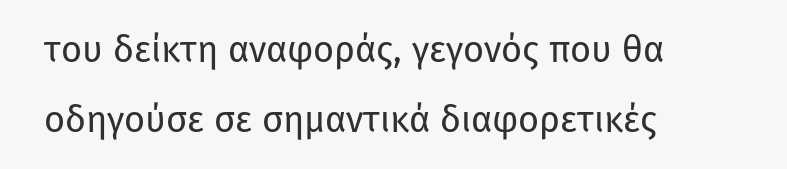του δείκτη αναφοράς, γεγονός που θα οδηγούσε σε σημαντικά διαφορετικές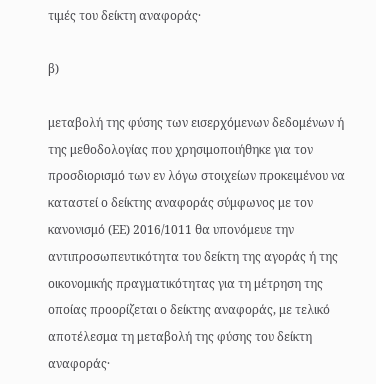τιμές του δείκτη αναφοράς·

β)

μεταβολή της φύσης των εισερχόμενων δεδομένων ή της μεθοδολογίας που χρησιμοποιήθηκε για τον προσδιορισμό των εν λόγω στοιχείων προκειμένου να καταστεί ο δείκτης αναφοράς σύμφωνος με τον κανονισμό (ΕΕ) 2016/1011 θα υπονόμευε την αντιπροσωπευτικότητα του δείκτη της αγοράς ή της οικονομικής πραγματικότητας για τη μέτρηση της οποίας προορίζεται ο δείκτης αναφοράς, με τελικό αποτέλεσμα τη μεταβολή της φύσης του δείκτη αναφοράς·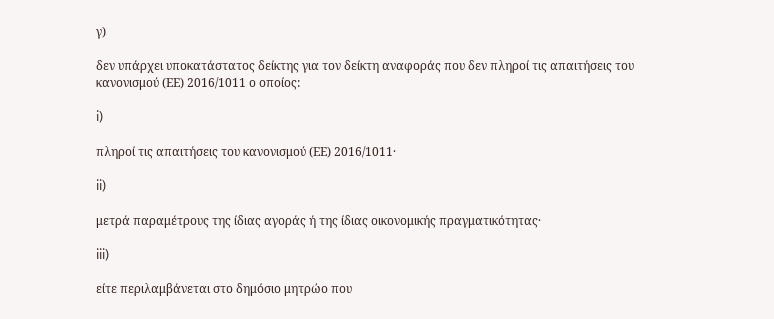γ)

δεν υπάρχει υποκατάστατος δείκτης για τον δείκτη αναφοράς που δεν πληροί τις απαιτήσεις του κανονισμού (ΕΕ) 2016/1011 ο οποίος:

i)

πληροί τις απαιτήσεις του κανονισμού (ΕΕ) 2016/1011·

ii)

μετρά παραμέτρους της ίδιας αγοράς ή της ίδιας οικονομικής πραγματικότητας·

iii)

είτε περιλαμβάνεται στο δημόσιο μητρώο που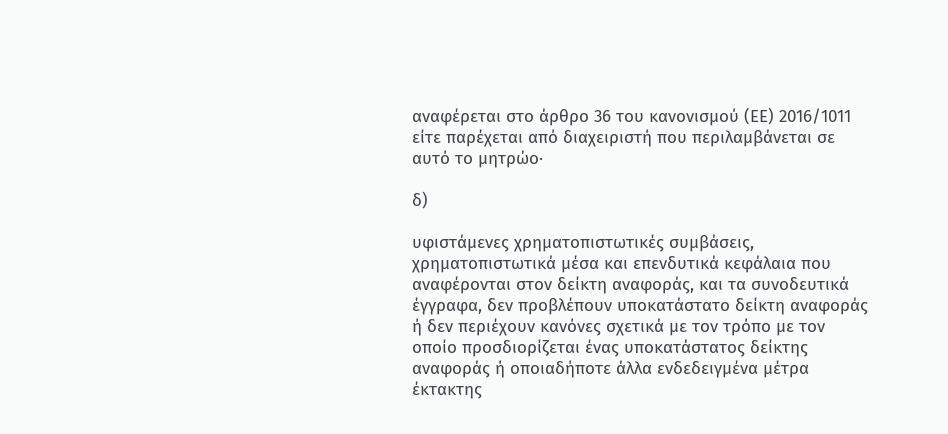αναφέρεται στο άρθρο 36 του κανονισμού (ΕΕ) 2016/1011 είτε παρέχεται από διαχειριστή που περιλαμβάνεται σε αυτό το μητρώο·

δ)

υφιστάμενες χρηματοπιστωτικές συμβάσεις, χρηματοπιστωτικά μέσα και επενδυτικά κεφάλαια που αναφέρονται στον δείκτη αναφοράς, και τα συνοδευτικά έγγραφα, δεν προβλέπουν υποκατάστατο δείκτη αναφοράς ή δεν περιέχουν κανόνες σχετικά με τον τρόπο με τον οποίο προσδιορίζεται ένας υποκατάστατος δείκτης αναφοράς ή οποιαδήποτε άλλα ενδεδειγμένα μέτρα έκτακτης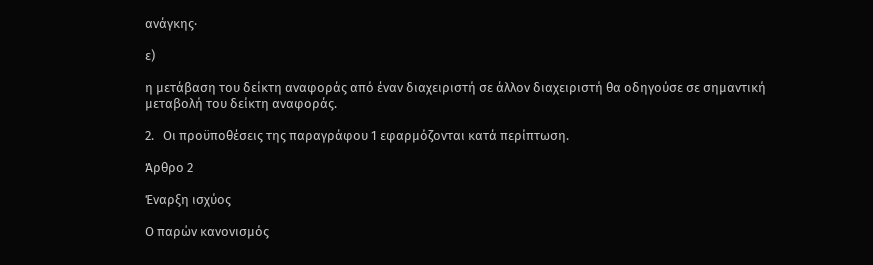ανάγκης·

ε)

η μετάβαση του δείκτη αναφοράς από έναν διαχειριστή σε άλλον διαχειριστή θα οδηγούσε σε σημαντική μεταβολή του δείκτη αναφοράς.

2.   Οι προϋποθέσεις της παραγράφου 1 εφαρμόζονται κατά περίπτωση.

Άρθρο 2

Έναρξη ισχύος

Ο παρών κανονισμός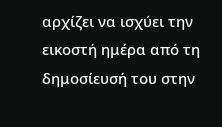αρχίζει να ισχύει την εικοστή ημέρα από τη δημοσίευσή του στην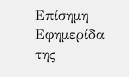Επίσημη Εφημερίδα της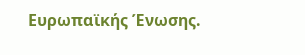Ευρωπαϊκής Ένωσης.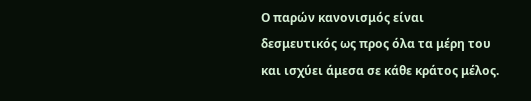Ο παρών κανονισμός είναι δεσμευτικός ως προς όλα τα μέρη του και ισχύει άμεσα σε κάθε κράτος μέλος.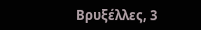Βρυξέλλες, 3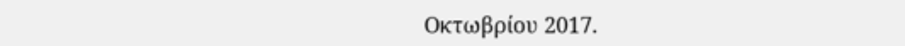Οκτωβρίου 2017.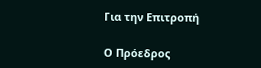Για την Επιτροπή

Ο Πρόεδρος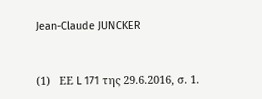Jean-Claude JUNCKER


(1)   ΕΕ L 171 της 29.6.2016, σ. 1.